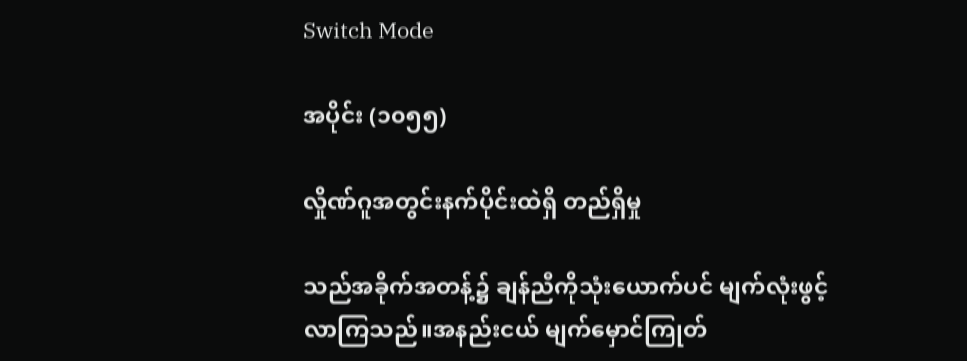Switch Mode

အပိုင်း (၁၀၅၅)

လှိုဏ်ဂူအတွင်းနက်ပိုင်းထဲရှိ တည်ရှိမှု

သည်အခိုက်အတန့်၌ ချန်ညီကိုသုံးယောက်ပင် မျက်လုံးဖွင့်လာကြသည်။အနည်းငယ် မျက်မှောင်ကြုတ်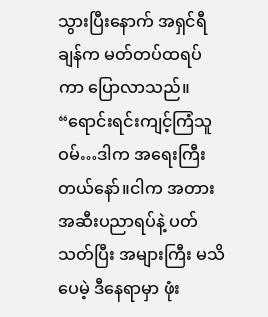သွားပြီးနောက် အရှင်ရီချန်က မတ်တပ်ထရပ်ကာ ပြောလာသည်။ “ရောင်းရင်းကျင့်ကြံသူဝမ်…ဒါက အရေးကြီးတယ်နော်။ငါက အတားအဆီးပညာရပ်နဲ့ ပတ်သတ်ပြီး အများကြီး မသိပေမဲ့ ဒီနေရာမှာ ဖုံး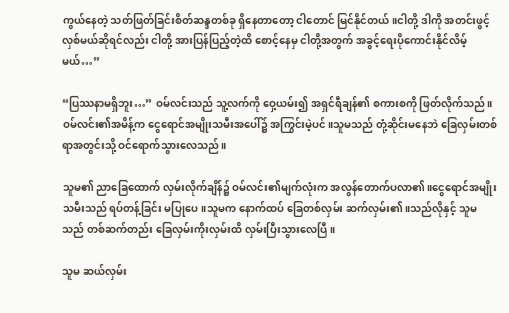ကွယ်နေတဲ့ သတ်ဖြတ်ခြင်းစိတ်ဆန္ဒတစ်ခု ရှိနေတာတော့ ငါတောင် မြင်နိုင်တယ်။ငါတို့ ဒါကို အတင်းဖွင့်လှစ်မယ်ဆိုရင်လည်း ငါတို့ အားပြန်ပြည့်တဲ့ထိ စောင့်နေမှ ငါတို့အတွက် အခွင့်ရေးပိုကောင်းနိုင်လိမ့်မယ်…”

“ပြဿနာမရှိဘူး…” ဝမ်လင်းသည် သူ့လက်ကို ဝှေ့ယမ်း၍ အရှင်ရီချန်၏ စကားစကို ဖြတ်လိုက်သည်။ ဝမ်လင်း၏အမိန့်က ငွေရောင်အမျိုးသမီးအပေါ်၌ အကြွင်းမဲ့ပင်။သူမသည် တုံ့ဆိုင်းမနေဘဲ ခြေလှမ်းတစ်ရာအတွင်းသို့ ဝင်ရောက်သွားလေသည်။

သူမ၏ ညာခြေထောက် လှမ်းလိုက်ချိန်၌ ဝမ်လင်း၏မျက်လုံးက အလွန်တောက်ပလာ၏။ငွေရောင်အမျိုးသမီးသည် ရပ်တန့်ခြင်း မပြုပေ။သူမက နောက်ထပ် ခြေတစ်လှမ်း ဆက်လှမ်း၏။သည်လိုနှင့် သူမသည် တစ်ဆက်တည်း ခြေလှမ်းကိုးလှမ်းထိ လှမ်းပြီးသွားလေပြီ။

သူမ ဆယ်လှမ်း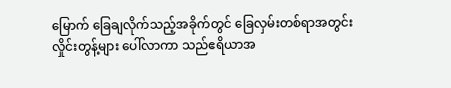မြောက် ခြေချလိုက်သည့်အခိုက်တွင် ခြေလှမ်းတစ်ရာအတွင်း လှိုင်းတွန့်များ ပေါ်လာကာ သည်ဧရိယာအ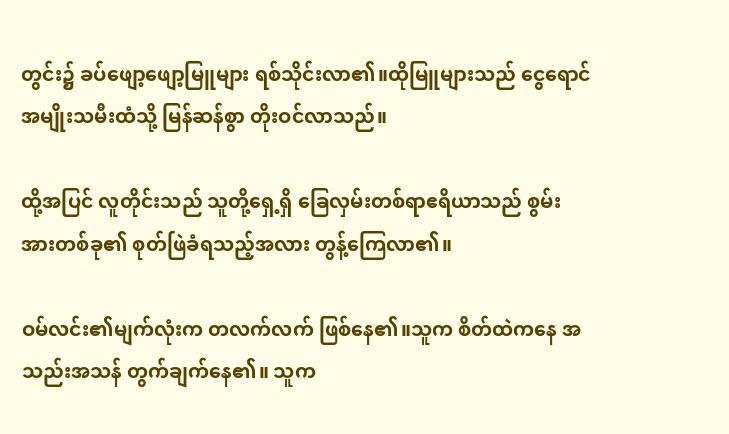တွင်း၌ ခပ်ဖျော့ဖျော့မြူများ ရစ်သိုင်းလာ၏။ထိုမြူများသည် ငွေရောင်အမျိုးသမီးထံသို့ မြန်ဆန်စွာ တိုးဝင်လာသည်။

ထို့အပြင် လူတိုင်းသည် သူတို့ရှေ့ရှိ ခြေလှမ်းတစ်ရာဧရိယာသည် စွမ်းအားတစ်ခု၏ စုတ်ဖြဲခံရသည့်အလား တွန့်ကြေလာ၏။

ဝမ်လင်း၏မျက်လုံးက တလက်လက် ဖြစ်နေ၏။သူက စိတ်ထဲကနေ အသည်းအသန် တွက်ချက်နေ၏။ သူက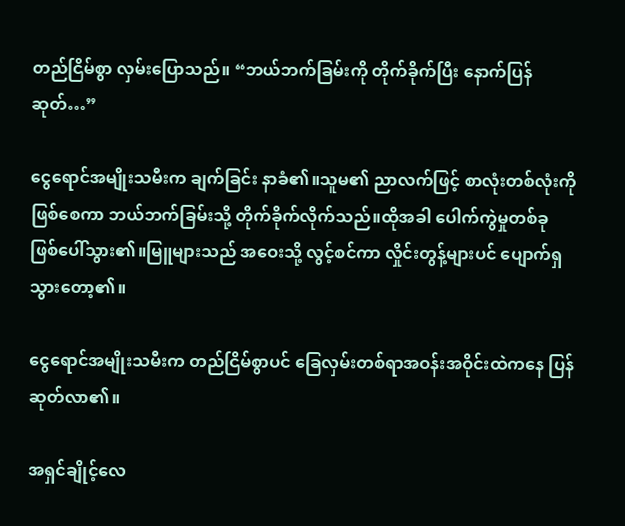တည်ငြိမ်စွာ လှမ်းပြောသည်။ “ဘယ်ဘက်ခြမ်းကို တိုက်ခိုက်ပြီး နောက်ပြန်ဆုတ်…”

ငွေရောင်အမျိုးသမီးက ချက်ခြင်း နာခံ၏။သူမ၏ ညာလက်ဖြင့် စာလုံးတစ်လုံးကို ဖြစ်စေကာ ဘယ်ဘက်ခြမ်းသို့ တိုက်ခိုက်လိုက်သည်။ထိုအခါ ပေါက်ကွဲမှုတစ်ခု ဖြစ်ပေါ်သွား၏။မြူများသည် အဝေးသို့ လွင့်စင်ကာ လှိုင်းတွန့်များပင် ပျောက်ရှသွားတော့၏။

ငွေရောင်အမျိုးသမီးက တည်ငြိမ်စွာပင် ခြေလှမ်းတစ်ရာအဝန်းအဝိုင်းထဲကနေ ပြန်ဆုတ်လာ၏။

အရှင်ချိုင့်လေ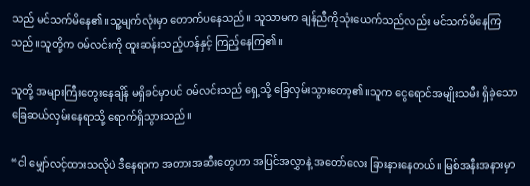သည် မင်သက်မိနေ၏။သူ့မျက်လုံးမှာ တောက်ပနေသည်။ သူသာမက ချန်ညီကိုသုံးယေက်သည်လည်း မင်သက်မိနေကြသည်။သူတို့က ဝမ်လင်းကို ထူးဆန်းသည့်ဟန်နှင့် ကြည့်နေကြ၏။

သူတို့ အများကြီးတွေးနေချိန် မရှိခင်မှာပင် ဝမ်လင်းသည် ရှေ့သို့ ခြေလှမ်းသွားတော့၏။သူက ငွေရောင်အမျိုးသမီး ရှိခဲ့သော ခြေဆယ်လှမ်းနေရာသို့ ရောက်ရှိသွားသည်။

“ငါ မျှော်လင့်ထားသလိုပဲ ဒီနေရာက အတားအဆီးတွေဟာ အပြင်အလွှာနဲ့ အတော်လေး ခြားနားနေတယ်။ မြစ်အနီးအနားမှာ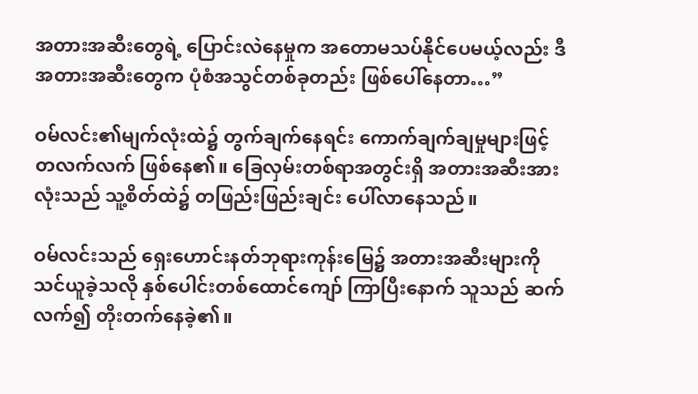အတားအဆီးတွေရဲ့ ပြောင်းလဲနေမှုက အတောမသပ်နိုင်ပေမယ့်လည်း ဒီအတားအဆီးတွေက ပုံစံအသွင်တစ်ခုတည်း ဖြစ်ပေါ်နေတာ…”

ဝမ်လင်း၏မျက်လုံးထဲ၌ တွက်ချက်နေရင်း ကောက်ချက်ချမှုများဖြင့် တလက်လက် ဖြစ်နေ၏။ ခြေလှမ်းတစ်ရာအတွင်းရှိ အတားအဆီးအားလုံးသည် သူ့စိတ်ထဲ၌ တဖြည်းဖြည်းချင်း ပေါ်လာနေသည်။

ဝမ်လင်းသည် ရှေးဟောင်းနတ်ဘုရားကုန်းမြေ၌ အတားအဆီးများကို သင်ယူခဲ့သလို နှစ်ပေါင်းတစ်ထောင်ကျော် ကြာပြီးနောက် သူသည် ဆက်လက်၍ တိုးတက်နေခဲ့၏။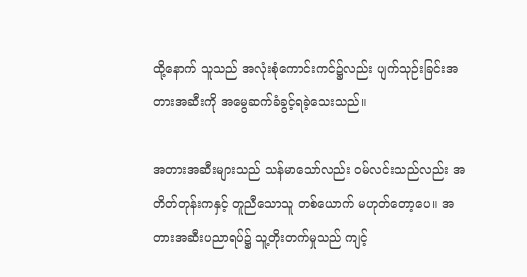ထို့နောက် သူသည် အလုံးစုံကောင်းကင်၌လည်း ပျက်သုဉ်းခြင်းအတားအဆီးကို အမွေဆက်ခံခွင့်ရခဲ့သေးသည်။

အတားအဆီးများသည် သန်မာသော်လည်း ဝမ်လင်းသည်လည်း အတိတ်တုန်းကနှင့် တူညီသောသူ တစ်ယောက် မဟုတ်တော့ပေ။ အတားအဆီးပညာရပ်၌ သူ့တိုးတက်မှုသည် ကျင့်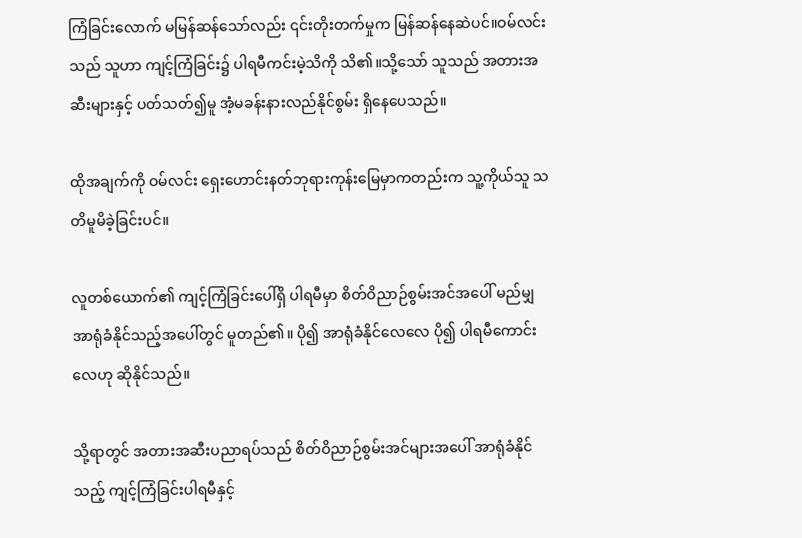ကြံခြင်းလောက် မမြန်ဆန်သော်လည်း ၎င်းတိုးတက်မှုက မြန်ဆန်နေဆဲပင်။ဝမ်လင်းသည် သူဟာ ကျင့်ကြံခြင်း၌ ပါရမီကင်းမဲ့သိကို သိ၏။သို့သော် သူသည် အတားအဆီးများနှင့် ပတ်သတ်၍မူ အံ့မခန်းနားလည်နိုင်စွမ်း ရှိနေပေသည်။

ထိုအချက်ကို ဝမ်လင်း ရှေးဟောင်းနတ်ဘုရားကုန်းမြေမှာကတည်းက သူ့ကိုယ်သူ သတိမူမိခဲ့ခြင်းပင်။

လူတစ်ယောက်၏ ကျင့်ကြံခြင်းပေါ်ရှိ ပါရမီမှာ စိတ်ဝိညာဉ်စွမ်းအင်အပေါ် မည်မျှ အာရုံခံနိုင်သည့်အပေါ်တွင် မူတည်၏။ ပို၍ အာရုံခံနိုင်လေလေ ပို၍ ပါရမီကောင်းလေဟု ဆိုနိုင်သည်။

သို့ရာတွင် အတားအဆီးပညာရပ်သည် စိတ်ဝိညာဉ်စွမ်းအင်များအပေါ် အာရုံခံနိုင်သည့် ကျင့်ကြံခြင်းပါရမီနှင့်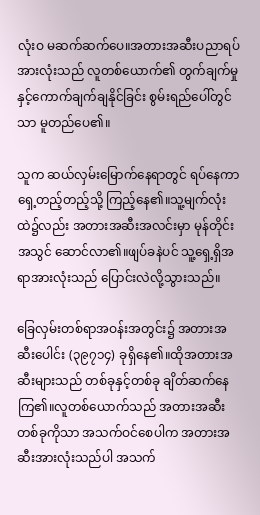လုံးဝ မဆက်ဆက်ပေ။အတားအဆီးပညာရပ်အားလုံးသည် လူတစ်ယောက်၏ တွက်ချက်မှုနှင့်ကောက်ချက်ချနိုင်ခြင်း စွမ်းရည်ပေါ်တွင်သာ မူတည်ပေ၏။

သူက ဆယ်လှမ်းမြောက်နေရာတွင် ရပ်နေကာ ရှေ့တည့်တည့်သို့ ကြည့်နေ၏။သူ့မျက်လုံးထဲ၌လည်း အတားအဆီးအလင်းမှာ မုန်တိုင်းအသွင် ဆောင်လာ၏။ဖျပ်ခနဲပင် သူ့ရှေ့ရှိအရာအားလုံးသည် ပြောင်းလဲလို့သွားသည်။

ခြေလှမ်းတစ်ရာအဝန်းအတွင်း၌ အတားအဆီးပေါင်း (၃၉၇၁၄) ခုရှိနေ၏။ထိုအတားအဆီးများသည် တစ်ခုနှင့်တစ်ခု ချိတ်ဆက်နေကြ၏။လူတစ်ယောက်သည် အတားအဆီးတစ်ခုကိုသာ အသက်ဝင်စေပါက အတားအဆီးအားလုံးသည်ပါ အသက်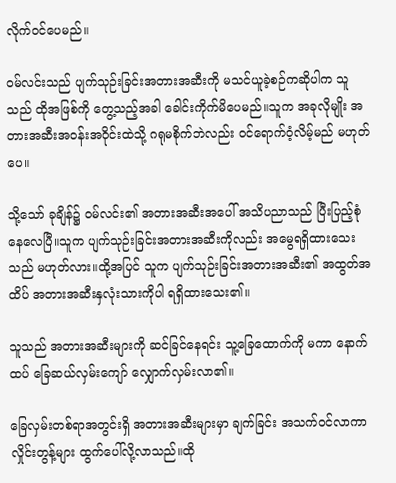လိုက်ဝင်ပေမည်။

ဝမ်လင်းသည် ပျက်သုဉ်းခြင်းအတားအဆီးကို မသင်ယူခဲ့စဉ်ကဆိုပါက သူသည် ထိုအဖြစ်ကို တွေ့သည့်အခါ ခေါင်းကိုက်မိပေမည်။သူက အခုလိုမျိုး အတားအဆီးအဝန်းအဝိုင်းထဲသို့ ဂရုမစိုက်ဘဲလည်း ဝင်ရောက်ဝံ့လိမ့်မည် မဟုတ်ပေ။

သို့သော် ခုချိန်၌ ဝမ်လင်း၏ အတားအဆီးအပေါ် အသိပညာသည် ပြီးပြည့်စုံနေလေပြီ။သူက ပျက်သုဉ်းခြင်းအတားအဆီးကိုလည်း အမွေရရှိထားသေးသည် မဟုတ်လား။ထို့အပြင် သူက ပျက်သုဉ်းခြင်းအတားအဆီး၏ အထွတ်အထိပ် အတားအဆီးနှလုံးသားကိုပါ ရရှိထားသေး၏။

သူသည် အတားအဆီးများကို ဆင်ခြင်နေရင်း သူ့ခြေထောက်ကို မကာ နောက်ထပ် ခြေဆယ်လှမ်းကျော် လျှောက်လှမ်းလာ၏။

ခြေလှမ်းတစ်ရာအတွင်းရှိ အတားအဆီးများမှာ ချက်ခြင်း အသက်ဝင်လာကာ လှိုင်းတွန့်များ ထွက်ပေါ်လို့လာသည်။ထို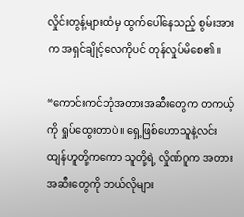လှိုင်းတွန့်များထံမှ ထွက်ပေါ်နေသည့် စွမ်းအားက အရှင်ချိုင့်လေကိုပင် တုန်လှုပ်မိစေ၏။

“ကောင်းကင်ဘုံအတားအဆီးတွေက တကယ့်ကို ရှုပ်ထွေးတာပဲ။ ရှေ့ဖြစ်ဟောသူနဲ့လင်းထျန်ဟူတို့ကကော သူတို့ရဲ့ လှိုဏ်ဂူက အတားအဆီးတွေကို ဘယ်လိုများ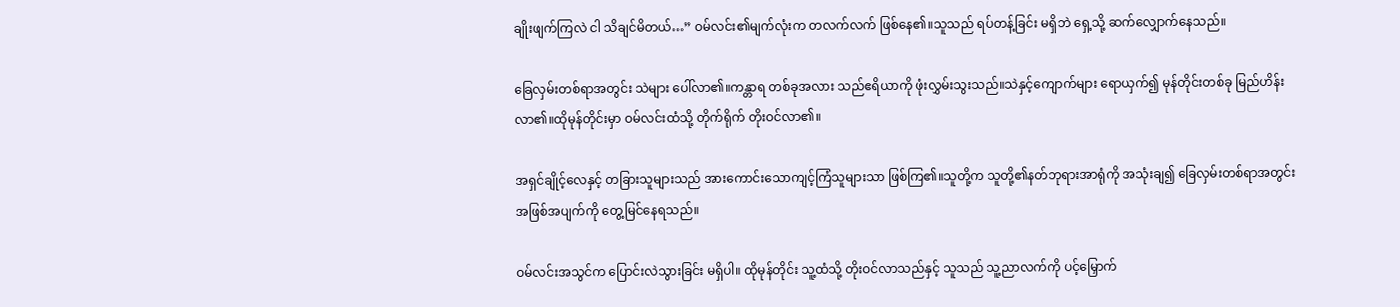ချိုးဖျက်ကြလဲ ငါ သိချင်မိတယ်…” ဝမ်လင်း၏မျက်လုံးက တလက်လက် ဖြစ်နေ၏။သူသည် ရပ်တန့်ခြင်း မရှိဘဲ ရှေ့သို့ ဆက်လျှောက်နေသည်။

ခြေလှမ်းတစ်ရာအတွင်း သဲများ ပေါ်လာ၏။ကန္တာရ တစ်ခုအလား သည်ဧရိယာကို ဖုံးလွှမ်းသွးသည်။သဲနှင့်ကျောက်များ ရောယှက်၍ မုန်တိုင်းတစ်ခု မြည်ဟိန်းလာ၏။ထိုမုန်တိုင်းမှာ ဝမ်လင်းထံသို့ တိုက်ရိုက် တိုးဝင်လာ၏။

အရှင်ချိုင့်လေနှင့် တခြားသူများသည် အားကောင်းသောကျင့်ကြံသူများသာ ဖြစ်ကြ၏။သူတို့က သူတို့၏နတ်ဘုရားအာရုံကို အသုံးချ၍ ခြေလှမ်းတစ်ရာအတွင်း အဖြစ်အပျက်ကို တွေ့မြင်နေရသည်။

ဝမ်လင်းအသွင်က ပြောင်းလဲသွားခြင်း မရှိပါ။ ထိုမုန်တိုင်း သူ့ထံသို့ တိုးဝင်လာသည်နှင့် သူသည် သူ့ညာလက်ကို ပင့်မြှောက်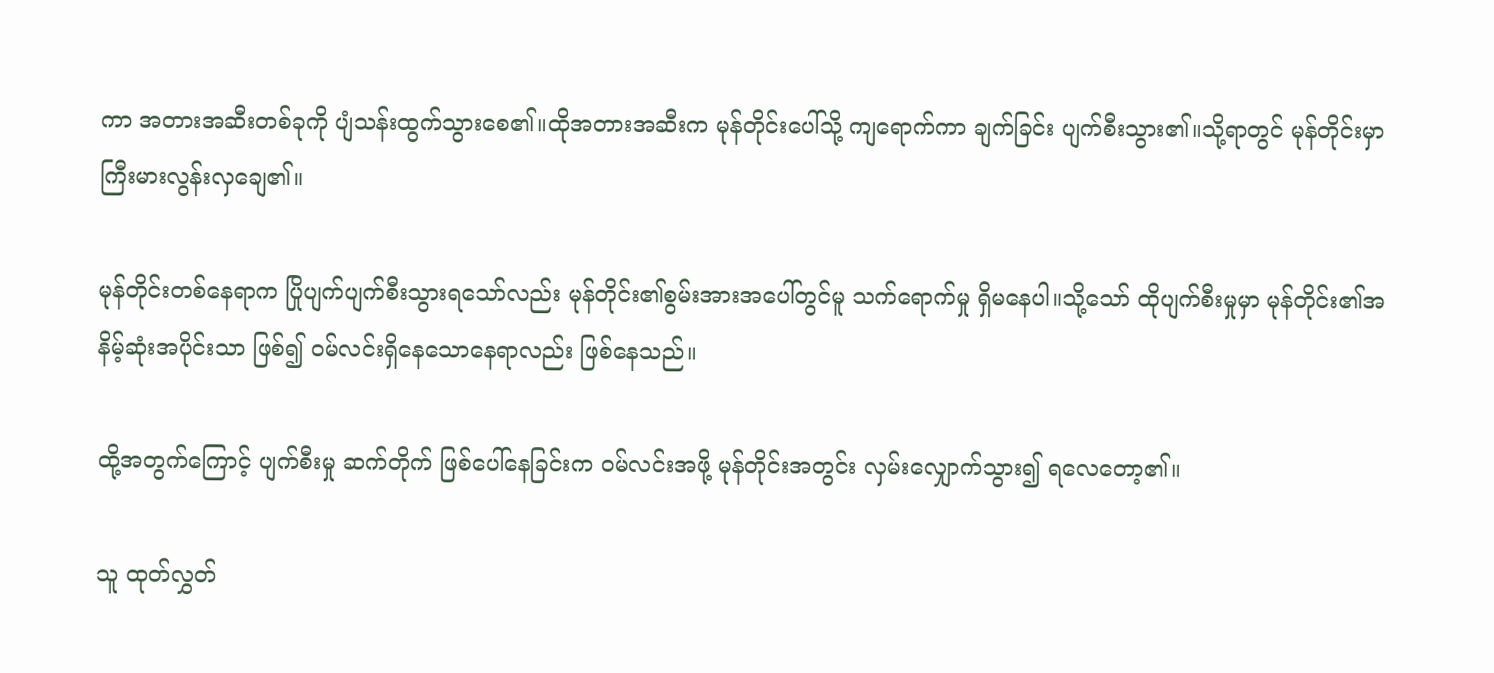ကာ အတားအဆီးတစ်ခုကို ပျံသန်းထွက်သွားစေ၏။ထိုအတားအဆီးက မုန်တိုင်းပေါ်သို့ ကျရောက်ကာ ချက်ခြင်း ပျက်စီးသွား၏။သို့ရာတွင် မုန်တိုင်းမှာ ကြီးမားလွန်းလှချေ၏။

မုန်တိုင်းတစ်နေရာက ပြိုပျက်ပျက်စီးသွားရသော်လည်း မုန်တိုင်း၏စွမ်းအားအပေါ်တွင်မူ သက်ရောက်မှု ရှိမနေပါ။သို့သော် ထိုပျက်စီးမှုမှာ မုန်တိုင်း၏အနိမ့်ဆုံးအပိုင်းသာ ဖြစ်၍ ဝမ်လင်းရှိနေသောနေရာလည်း ဖြစ်နေသည်။

ထို့အတွက်ကြောင့် ပျက်စီးမှု ဆက်တိုက် ဖြစ်ပေါ်နေခြင်းက ဝမ်လင်းအဖို့ မုန်တိုင်းအတွင်း လှမ်းလျှောက်သွား၍ ရလေတော့၏။

သူ ထုတ်လွှတ်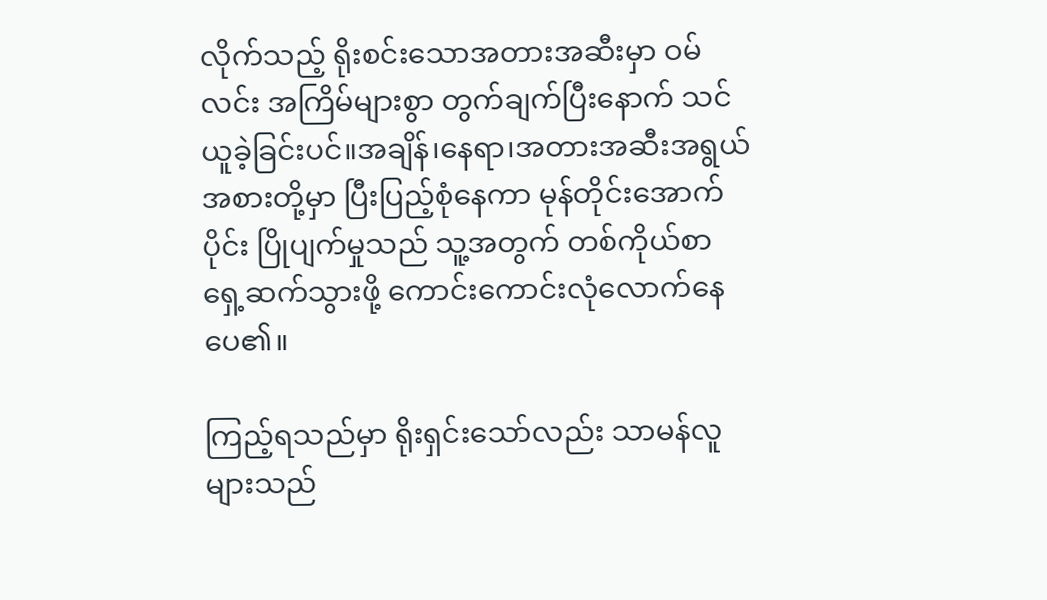လိုက်သည့် ရိုးစင်းသောအတားအဆီးမှာ ဝမ်လင်း အကြိမ်များစွာ တွက်ချက်ပြီးနောက် သင်ယူခဲ့ခြင်းပင်။အချိန်၊နေရာ၊အတားအဆီးအရွယ်အစားတို့မှာ ပြီးပြည့်စုံနေကာ မုန်တိုင်းအောက်ပိုင်း ပြိုပျက်မှုသည် သူ့အတွက် တစ်ကိုယ်စာ ရှေ့ဆက်သွားဖို့ ကောင်းကောင်းလုံလောက်နေပေ၏။

ကြည့်ရသည်မှာ ရိုးရှင်းသော်လည်း သာမန်လူများသည်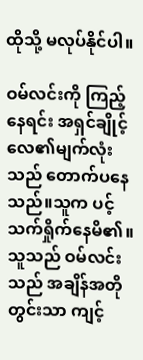ထိုသို့ မလုပ်နိုင်ပါ။

ဝမ်လင်းကို ကြည့်နေရင်း အရှင်ချိုင့်လေ၏မျက်လုံးသည် တောက်ပနေသည်။သူက ပင့်သက်ရှိုက်နေမိ၏။သူသည် ဝမ်လင်းသည် အချိန်အတိုတွင်းသာ ကျင့်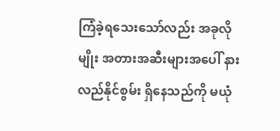ကြံခဲ့ရသေးသော်လည်း အခုလိုမျိုး အတားအဆီးများအပေါ် နားလည်နိုင်စွမ်း ရှိနေသည်ကို မယုံ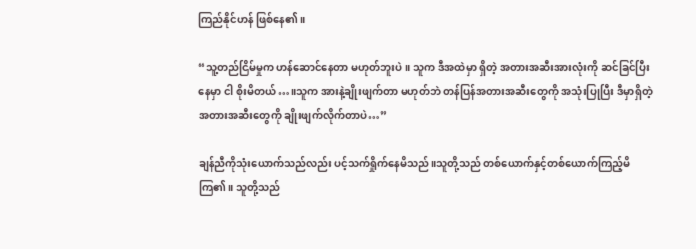ကြည်နိုင်ဟန် ဖြစ်နေ၏။

“သူ့တည်ငြိမ်မှုက ဟန်ဆောင်နေတာ မဟုတ်ဘူးပဲ။ သူက ဒီအထဲမှာ ရှိတဲ့ အတားအဆီးအားလုံးကို ဆင်ခြင်ပြီးနေမှာ ငါ စိုးမိတယ်…။သူက အားနဲ့ချိုးဖျက်တာ မဟုတ်ဘဲ တန်ပြန်အတားအဆီးတွေကို အသုံးပြုပြီး ဒီမှာရှိတဲ့ အတားအဆီးတွေကို ချိုးဖျက်လိုက်တာပဲ…”

ချန်ညီကိုသုံးယောက်သည်လည်း ပင့်သက်ရှိုက်နေမိသည်။သူတို့သည် တစ်ယောက်နှင့်တစ်ယောက်ကြည့်မိကြ၏။ သူတို့သည်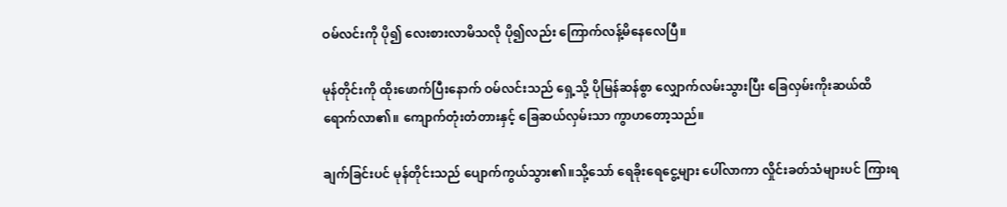ဝမ်လင်းကို ပို၍ လေးစားလာမိသလို ပို၍လည်း ကြောက်လန့်မိနေလေပြီ။

မုန်တိုင်းကို ထိုးဖောက်ပြီးနောက် ဝမ်လင်းသည် ရှေ့သို့ ပိုမြန်ဆန်စွာ လျှောက်လမ်းသွားပြီး ခြေလှမ်းကိုးဆယ်ထိ ရောက်လာ၏။ ကျောက်တုံးတံတားနှင့် ခြေဆယ်လှမ်းသာ ကွာဟတော့သည်။

ချက်ခြင်းပင် မုန်တိုင်းသည် ပျောက်ကွယ်သွား၏။သို့သော် ရေခိုးရေငွေ့များ ပေါ်လာကာ လှိုင်းခတ်သံများပင် ကြားရ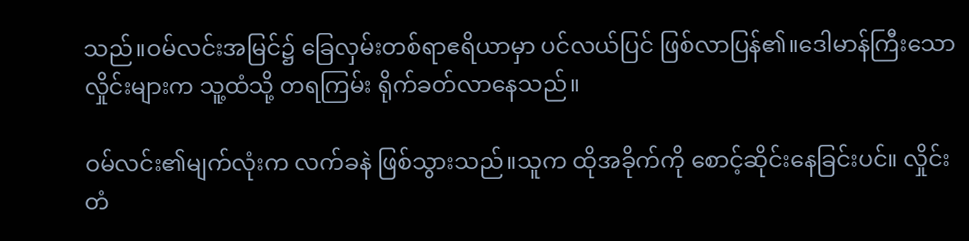သည်။ဝမ်လင်းအမြင်၌ ခြေလှမ်းတစ်ရာဧရိယာမှာ ပင်လယ်ပြင် ဖြစ်လာပြန်၏။ဒေါမာန်ကြီးသောလှိုင်းများက သူ့ထံသို့ တရကြမ်း ရိုက်ခတ်လာနေသည်။

ဝမ်လင်း၏မျက်လုံးက လက်ခနဲ ဖြစ်သွားသည်။သူက ထိုအခိုက်ကို စောင့်ဆိုင်းနေခြင်းပင်။ လှိုင်းတံ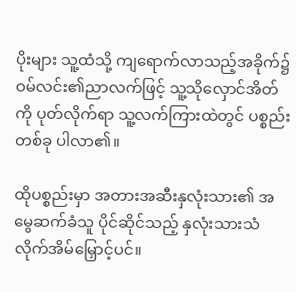ပိုးများ သူ့ထံသို့ ကျရောက်လာသည့်အခိုက်၌ ဝမ်လင်း၏ညာလက်ဖြင့် သူ့သိုလှောင်အိတ်ကို ပုတ်လိုက်ရာ သူ့လက်ကြားထဲတွင် ပစ္စည်းတစ်ခု ပါလာ၏။

ထိုပစ္စည်းမှာ အတားအဆီးနှလုံးသား၏ အမွေဆက်ခံသူ ပိုင်ဆိုင်သည့် နှလုံးသားသံလိုက်အိမ်မြှောင့်ပင်။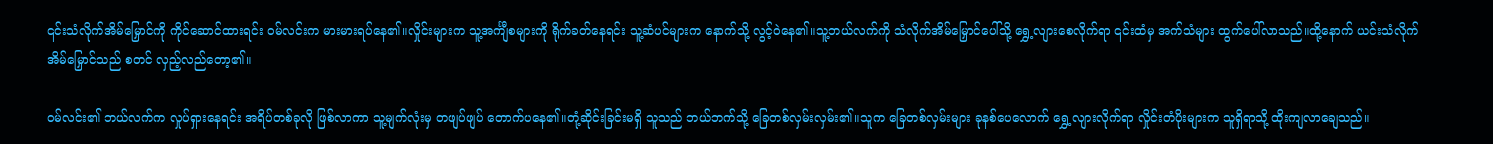၎င်းသံလိုက်အိမ်မြှောင်ကို ကိုင်ဆောင်ထားရင်း ဝမ်လင်းက မားမားရပ်နေ၏။လှိုင်းများက သူ့အင်္ကျီစများကို ရိုက်ခတ်နေရင်း သူ့ဆံပင်များက နောက်သို့ လွင့်ဝဲနေ၏။သူ့ဘယ်လက်ကို သံလိုက်အိမ်မြှောင်ပေါ်သို့ ရွှေ့လျားစေလိုက်ရာ ၎င်းထံမှ အက်သံများ ထွက်ပေါ်လာသည်။ထို့နောက် ယင်းသံလိုက်အိမ်မြှောင်သည် စတင် လှည့်လည်တော့၏။

ဝမ်လင်း၏ ဘယ်လက်က လှုပ်ရှားနေရင်း အရိပ်တစ်ခုလို ဖြစ်လာကာ သူ့မျက်လုံးမှ တဖျပ်ဖျပ် တောက်ပနေ၏။တုံ့ဆိုင်းခြင်းမရှိ သူသည် ဘယ်ဘက်သို့ ခြေတစ်လှမ်းလှမ်း၏။သူက ခြေတစ်လှမ်းများ ခုနစ်ပေလောက် ရွှေ့လျားလိုက်ရာ လှိုင်းတံပိုးများက သူရှိရာသို့ ထိုးကျလာချေသည်။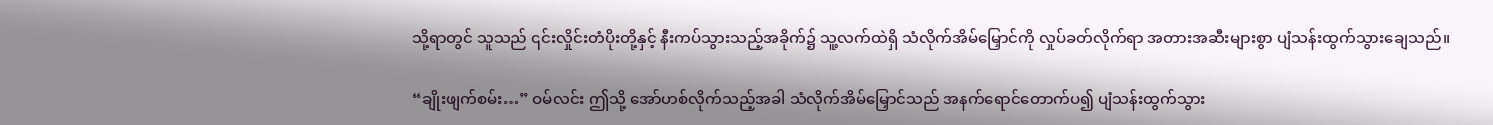သို့ရာတွင် သူသည် ၎င်းလှိုင်းတံပိုးတို့နှင့် နီးကပ်သွားသည့်အခိုက်၌ သူ့လက်ထဲရှိ သံလိုက်အိမ်မြှောင်ကို လှုပ်ခတ်လိုက်ရာ အတားအဆီးများစွာ ပျံသန်းထွက်သွားချေသည်။

“ချိုးဖျက်စမ်း…” ဝမ်လင်း ဤသို့ အော်ဟစ်လိုက်သည့်အခါ သံလိုက်အိမ်မြှောင်သည် အနက်ရောင်တောက်ပ၍ ပျံသန်းထွက်သွား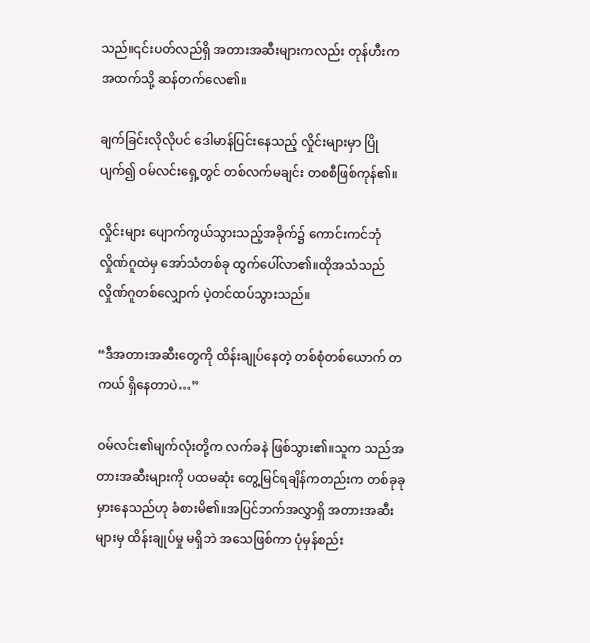သည်။၎င်းပတ်လည်ရှိ အတားအဆီးများကလည်း တုန်ဟီးက အထက်သို့ ဆန်တက်လေ၏။

ချက်ခြင်းလိုလိုပင် ဒေါမာန်ပြင်းနေသည့် လှိုင်းများမှာ ပြိုပျက်၍ ဝမ်လင်းရှေ့တွင် တစ်လက်မချင်း တစစီဖြစ်ကုန်၏။

လှိုင်းများ ပျောက်ကွယ်သွားသည့်အခိုက်၌ ကောင်းကင်ဘုံလှိုဏ်ဂူထဲမှ အော်သံတစ်ခု ထွက်ပေါ်လာ၏။ထိုအသံသည် လှိုဏ်ဂူတစ်လျှောက် ပဲ့တင်ထပ်သွားသည်။

“ဒီအတားအဆီးတွေကို ထိန်းချုပ်နေတဲ့ တစ်စုံတစ်ယောက် တကယ် ရှိနေတာပဲ…”

ဝမ်လင်း၏မျက်လုံးတို့က လက်ခနဲ ဖြစ်သွား၏။သူက သည်အတားအဆီးများကို ပထမဆုံး တွေ့မြင်ရချိန်ကတည်းက တစ်ခုခုမှားနေသည်ဟု ခံစားမိ၏။အပြင်ဘက်အလွှာရှိ အတားအဆီးများမှ ထိန်းချုပ်မှု မရှိဘဲ အသေဖြစ်ကာ ပုံမှန်စည်း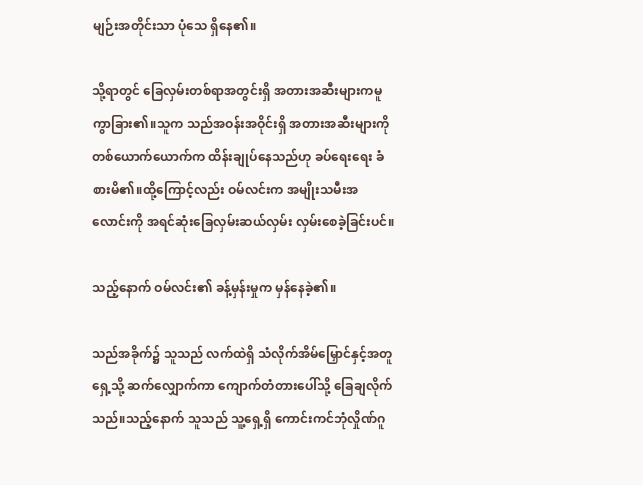မျဉ်းအတိုင်းသာ ပုံသေ ရှိနေ၏။

သို့ရာတွင် ခြေလှမ်းတစ်ရာအတွင်းရှိ အတားအဆီးများကမူ ကွာခြား၏။သူက သည်အဝန်းအဝိုင်းရှိ အတားအဆီးများကို တစ်ယောက်ယောက်က ထိန်းချုပ်နေသည်ဟု ခပ်ရေးရေး ခံစားမိ၏။ထို့ကြောင့်လည်း ဝမ်လင်းက အမျိုးသမီးအလောင်းကို အရင်ဆုံးခြေလှမ်းဆယ်လှမ်း လှမ်းစေခဲ့ခြင်းပင်။

သည့်နောက် ဝမ်လင်း၏ ခန့်မှန်းမှုက မှန်နေခဲ့၏။

သည်အခိုက်၌ သူသည် လက်ထဲရှိ သံလိုက်အိမ်မြှောင်နှင့်အတူ ရှေ့သို့ ဆက်လျှောက်ကာ ကျောက်တံတားပေါ်သို့ ခြေချလိုက်သည်။သည့်နောက် သူသည် သူ့ရှေ့ရှိ ကောင်းကင်ဘုံလှိုဏ်ဂူ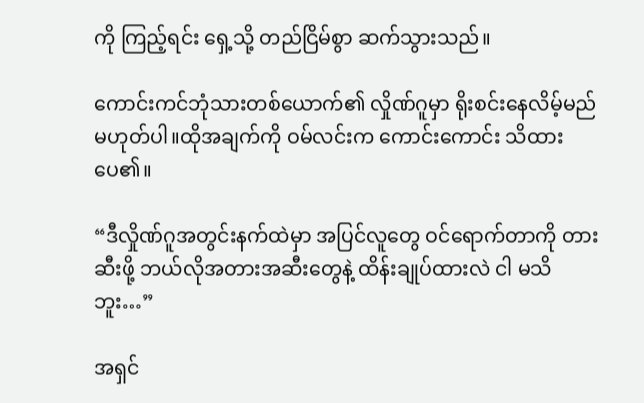ကို ကြည့်ရင်း ရှေ့သို့ တည်ငြိမ်စွာ ဆက်သွားသည်။

ကောင်းကင်ဘုံသားတစ်ယောက်၏ လှိုဏ်ဂူမှာ ရိုးစင်းနေလိမ့်မည် မဟုတ်ပါ။ထိုအချက်ကို ဝမ်လင်းက ကောင်းကောင်း သိထားပေ၏။

“ဒီလှိုဏ်ဂူအတွင်းနက်ထဲမှာ အပြင်လူတွေ ဝင်ရောက်တာကို တားဆီးဖို့ ဘယ်လိုအတားအဆီးတွေနဲ့ ထိန်းချုပ်ထားလဲ ငါ မသိဘူး…”

အရှင်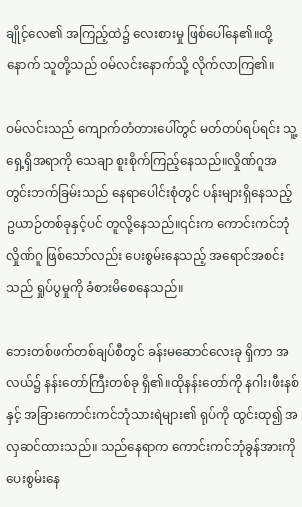ချိုင့်လေ၏ အကြည့်ထဲ၌ လေးစားမှု ဖြစ်ပေါ်နေ၏။ထို့နောက် သူတို့သည် ဝမ်လင်းနောက်သို့ လိုက်လာကြ၏။

ဝမ်လင်းသည် ကျောက်တံတားပေါ်တွင် မတ်တပ်ရပ်ရင်း သူ့ရှေ့ရှိအရာကို သေချာ စူးစိုက်ကြည့်နေသည်။လှိုဏ်ဂူအတွင်းဘက်ခြမ်းသည် နေရာပေါင်းစုံတွင် ပန်းများရှိနေသည့် ဥယာဉ်တစ်ခုနှင့်ပင် တူလို့နေသည်။၎င်းက ကောင်းကင်ဘုံလှိုဏ်ဂူ ဖြစ်သော်လည်း ပေးစွမ်းနေသည့် အရောင်အစင်းသည် ရှုပ်ပွမှုကို ခံစားမိစေနေသည်။

ဘေးတစ်ဖက်တစ်ချပ်စီတွင် ခန်းမဆောင်လေးခု ရှိကာ အလယ်၌ နန်းတော်ကြီးတစ်ခု ရှိ၏။ထိုနန်းတော်ကို နဂါး၊ဖီးနစ်နှင့် အခြားကောင်းကင်ဘုံသားရဲများ၏ ရုပ်ကို ထွင်းထု၍ အလှဆင်ထားသည်။ သည်နေရာက ကောင်းကင်ဘုံခွန်အားကို ပေးစွမ်းနေ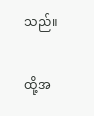သည်။

ထို့အ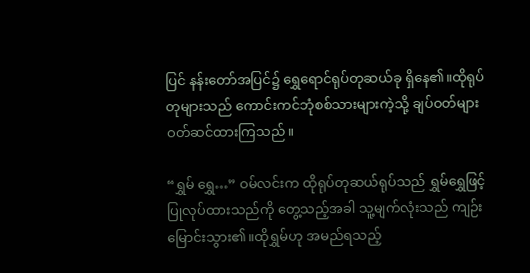ပြင် နန်းတော်အပြင်၌ ရွှေရောင်ရုပ်တုဆယ်ခု ရှိနေ၏။ထိုရုပ်တုများသည် ကောင်းကင်ဘုံစစ်သားများကဲ့သို့ ချပ်ဝတ်များ ဝတ်ဆင်ထားကြသည်။

“ရွှမ် ရွှေ…” ဝမ်လင်းက ထိုရုပ်တုဆယ်ရုပ်သည် ရွှမ်ရွှေဖြင့် ပြုလုပ်ထားသည်ကို တွေ့သည့်အခါ သူ့မျက်လုံးသည် ကျဉ်းမြောင်းသွား၏။ထိုရွှမ်ဟု အမည်ရသည့်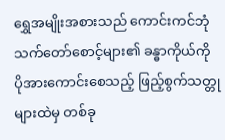ရွှေအမျိုးအစားသည် ကောင်းကင်ဘုံသက်တော်စောင့်များ၏ ခန္ဓာကိုယ်ကို ပိုအားကောင်းစေသည့် ဖြည့်စွက်သတ္တုများထဲမှ တစ်ခု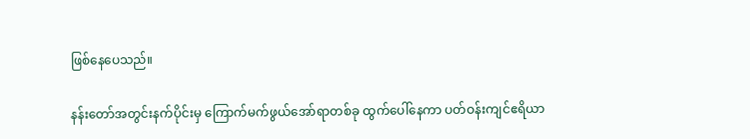ဖြစ်နေပေသည်။

နန်းတော်အတွင်းနက်ပိုင်းမှ ကြောက်မက်ဖွယ်အော်ရာတစ်ခု ထွက်ပေါ်နေကာ ပတ်ဝန်းကျင်ဧရိယာ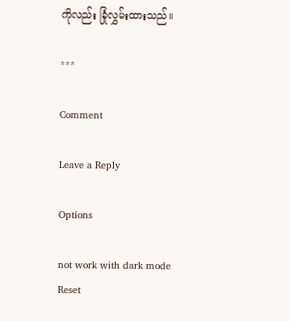ကိုလည်း ခြုံလွှမ်းထားသည်။

***

Comment

Leave a Reply

Options

not work with dark mode
Reset